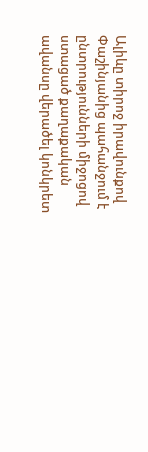Ալիևը տիրոջ իրավունքով Փաշինյանից պահանջում է ընտրությունների միջոցով ստացած քաղաքական ավանսը վերածել կոնկրետ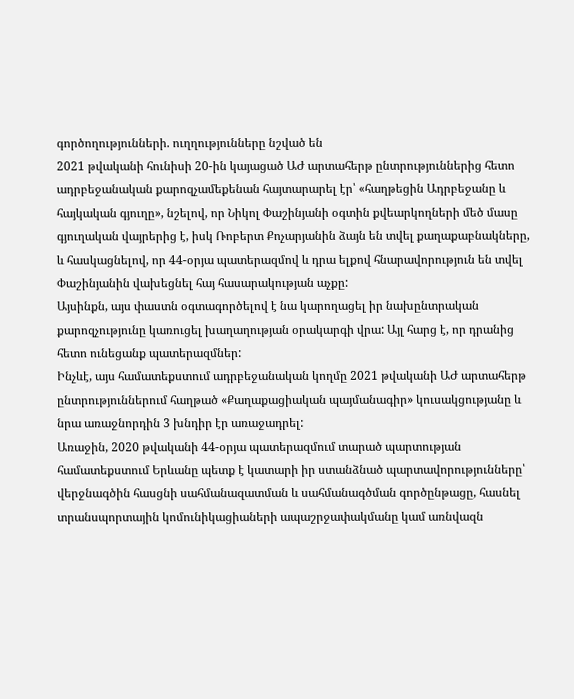գործողությունների. ուղղությունները նշված են
2021 թվականի հունիսի 20-ին կայացած ԱԺ արտահերթ ընտրություններից հետո ադրբեջանական քարոզչամեքենան հայտարարել էր՝ «հաղթեցին Ադրբեջանը և հայկական գյուղը», նշելով, որ Նիկոլ Փաշինյանի օգտին քվեարկողների մեծ մասը գյուղական վայրերից է, իսկ Ռոբերտ Քոչարյանին ձայն են տվել քաղաքաբնակները, և հասկացնելով, որ 44-օրյա պատերազմով և դրա ելքով հնարավորություն են տվել Փաշինյանին վախեցնել հայ հասարակության աչքը:
Այսինքն, այս փաստն օգտագործելով է նա կարողացել իր նախընտրական քարոզչությունը կառուցել խաղաղության օրակարգի վրա: Այլ հարց է, որ դրանից հետո ունեցանք պատերազմներ:
Ինչևէ, այս համատեքստում ադրբեջանական կողմը 2021 թվականի ԱԺ արտահերթ ընտրություններում հաղթած «Քաղաքացիական պայմանագիր» կուսակցությանը և նրա առաջնորդին 3 խնդիր էր առաջադրել:
Առաջին, 2020 թվականի 44-օրյա պատերազմում տարած պարտության համատեքստում Երևանը պետք է կատարի իր ստանձնած պարտավորությունները՝ վերջնագծին հասցնի սահմանազատման և սահմանագծման գործընթացը, հասնել տրանսպորտային կոմունիկացիաների ապաշրջափակմանը կամ առնվազն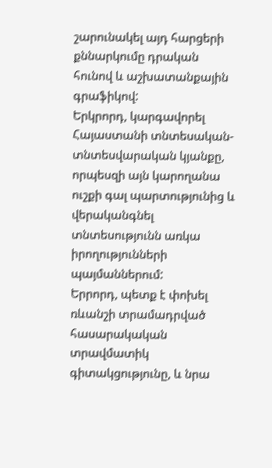շարունակել այդ հարցերի քննարկումը դրական հունով և աշխատանքային գրաֆիկով:
Երկրորդ, կարգավորել Հայաստանի տնտեսական-տնտեսվարական կյանքը, որպեսզի այն կարողանա ուշքի գալ պարտությունից և վերականգնել տնտեսությունն առկա իրողությունների պայմաններում:
Երրորդ, պետք է փոխել ռևանշի տրամադրված հասարակական տրավմատիկ գիտակցությունը, և նրա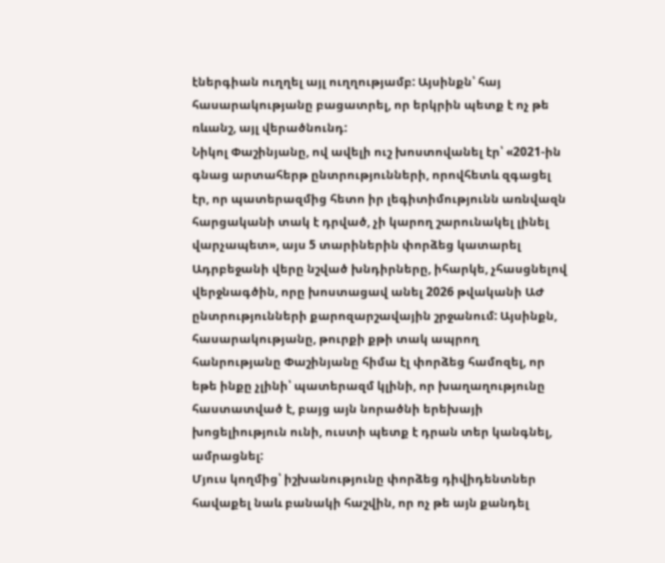էներգիան ուղղել այլ ուղղությամբ: Այսինքն՝ հայ հասարակությանը բացատրել, որ երկրին պետք է ոչ թե ռևանշ, այլ վերածնունդ:
Նիկոլ Փաշինյանը, ով ավելի ուշ խոստովանել էր՝ «2021-ին գնաց արտահերթ ընտրությունների, որովհետև զգացել էր, որ պատերազմից հետո իր լեգիտիմությունն առնվազն հարցականի տակ է դրված, չի կարող շարունակել լինել վարչապետ», այս 5 տարիներին փորձեց կատարել Ադրբեջանի վերը նշված խնդիրները, իհարկե, չհասցնելով վերջնագծին, որը խոստացավ անել 2026 թվականի ԱԺ ընտրությունների քարոզարշավային շրջանում: Այսինքն, հասարակությանը, թուրքի քթի տակ ապրող հանրությանը Փաշինյանը հիմա էլ փորձեց համոզել, որ եթե ինքը չլինի՝ պատերազմ կլինի, որ խաղաղությունը հաստատված է, բայց այն նորածնի երեխայի խոցելիություն ունի, ուստի պետք է դրան տեր կանգնել, ամրացնել:
Մյուս կողմից՝ իշխանությունը փորձեց դիվիդենտներ հավաքել նաև բանակի հաշվին, որ ոչ թե այն քանդել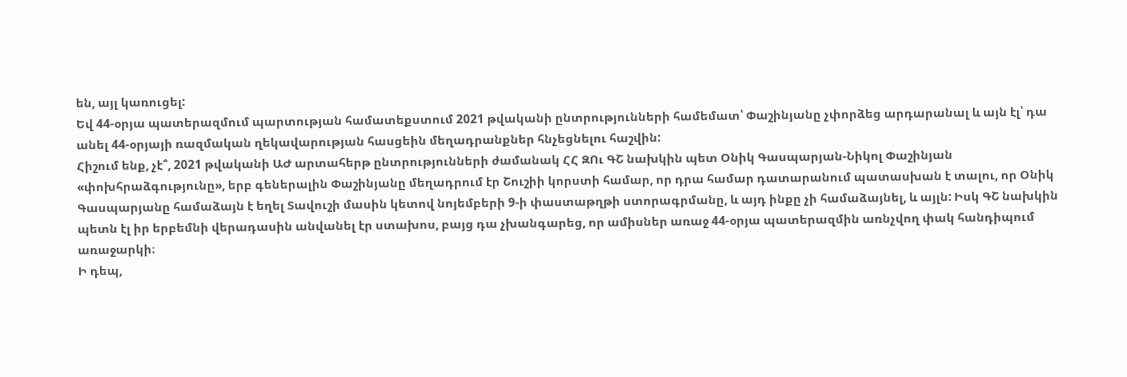են, այլ կառուցել:
Եվ 44-օրյա պատերազմում պարտության համատեքստում 2021 թվականի ընտրությունների համեմատ՝ Փաշինյանը չփորձեց արդարանալ և այն էլ՝ դա անել 44-օրյայի ռազմական ղեկավարության հասցեին մեղադրանքներ հնչեցնելու հաշվին:
Հիշում ենք, չէ՞, 2021 թվականի ԱԺ արտահերթ ընտրությունների ժամանակ ՀՀ ԶՈւ ԳՇ նախկին պետ Օնիկ Գասպարյան-Նիկոլ Փաշինյան «փոխհրաձգությունը», երբ գեներալին Փաշինյանը մեղադրում էր Շուշիի կորստի համար, որ դրա համար դատարանում պատասխան է տալու, որ Օնիկ Գասպարյանը համաձայն է եղել Տավուշի մասին կետով նոյեմբերի 9-ի փաստաթղթի ստորագրմանը, և այդ ինքը չի համաձայնել, և այլն: Իսկ ԳՇ նախկին պետն էլ իր երբեմնի վերադասին անվանել էր ստախոս, բայց դա չխանգարեց, որ ամիսներ առաջ 44-օրյա պատերազմին առնչվող փակ հանդիպում առաջարկի։
Ի դեպ,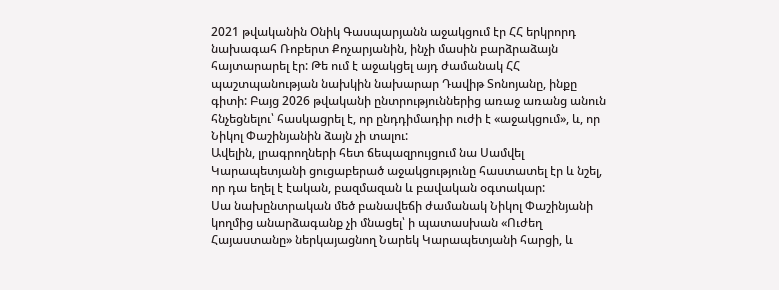2021 թվականին Օնիկ Գասպարյանն աջակցում էր ՀՀ երկրորդ նախագահ Ռոբերտ Քոչարյանին, ինչի մասին բարձրաձայն հայտարարել էր: Թե ում է աջակցել այդ ժամանակ ՀՀ պաշտպանության նախկին նախարար Դավիթ Տոնոյանը, ինքը գիտի: Բայց 2026 թվականի ընտրություններից առաջ առանց անուն հնչեցնելու՝ հասկացրել է, որ ընդդիմադիր ուժի է «աջակցում», և, որ Նիկոլ Փաշինյանին ձայն չի տալու:
Ավելին, լրագրողների հետ ճեպազրույցում նա Սամվել Կարապետյանի ցուցաբերած աջակցությունը հաստատել էր և նշել, որ դա եղել է էական, բազմազան և բավական օգտակար:
Սա նախընտրական մեծ բանավեճի ժամանակ Նիկոլ Փաշինյանի կողմից անարձագանք չի մնացել՝ ի պատասխան «Ուժեղ Հայաստանը» ներկայացնող Նարեկ Կարապետյանի հարցի, և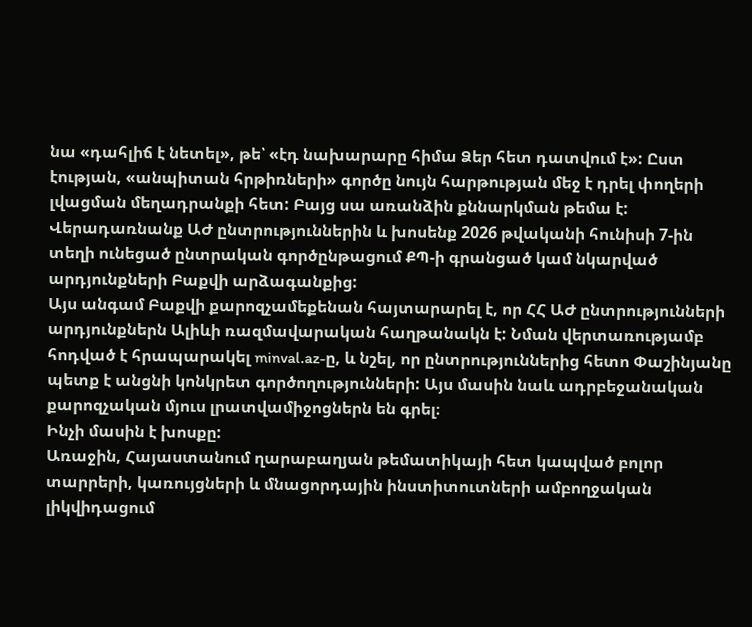նա «դահլիճ է նետել», թե՝ «էդ նախարարը հիմա Ձեր հետ դատվում է»: Ըստ էության, «անպիտան հրթիռների» գործը նույն հարթության մեջ է դրել փողերի լվացման մեղադրանքի հետ: Բայց սա առանձին քննարկման թեմա է:
Վերադառնանք ԱԺ ընտրություններին և խոսենք 2026 թվականի հունիսի 7-ին տեղի ունեցած ընտրական գործընթացում ՔՊ-ի գրանցած կամ նկարված արդյունքների Բաքվի արձագանքից:
Այս անգամ Բաքվի քարոզչամեքենան հայտարարել է, որ ՀՀ ԱԺ ընտրությունների արդյունքներն Ալիևի ռազմավարական հաղթանակն է: Նման վերտառությամբ հոդված է հրապարակել minval.az-ը, և նշել, որ ընտրություններից հետո Փաշինյանը պետք է անցնի կոնկրետ գործողությունների: Այս մասին նաև ադրբեջանական քարոզչական մյուս լրատվամիջոցներն են գրել։
Ինչի մասին է խոսքը:
Առաջին, Հայաստանում ղարաբաղյան թեմատիկայի հետ կապված բոլոր տարրերի, կառույցների և մնացորդային ինստիտուտների ամբողջական լիկվիդացում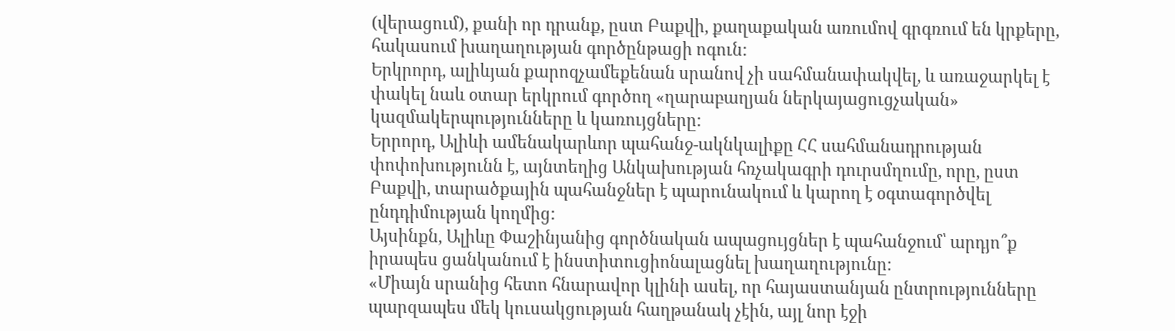(վերացում), քանի որ դրանք, ըստ Բաքվի, քաղաքական առումով գրգռում են կրքերը, հակասում խաղաղության գործընթացի ոգուն:
Երկրորդ, ալիևյան քարոզչամեքենան սրանով չի սահմանափակվել, և առաջարկել է փակել նաև օտար երկրում գործող «ղարաբաղյան ներկայացուցչական» կազմակերպությունները և կառույցները:
Երրորդ, Ալիևի ամենակարևոր պահանջ-ակնկալիքը ՀՀ սահմանադրության փոփոխությունն է, այնտեղից Անկախության հռչակագրի դուրսմղումը, որը, ըստ Բաքվի, տարածքային պահանջներ է պարունակում և կարող է օգտագործվել ընդդիմության կողմից:
Այսինքն, Ալիևը Փաշինյանից գործնական ապացույցներ է պահանջում՝ արդյո՞ք իրապես ցանկանում է ինստիտուցիոնալացնել խաղաղությունը:
«Միայն սրանից հետո հնարավոր կլինի ասել, որ հայաստանյան ընտրությունները պարզապես մեկ կուսակցության հաղթանակ չէին, այլ նոր էջի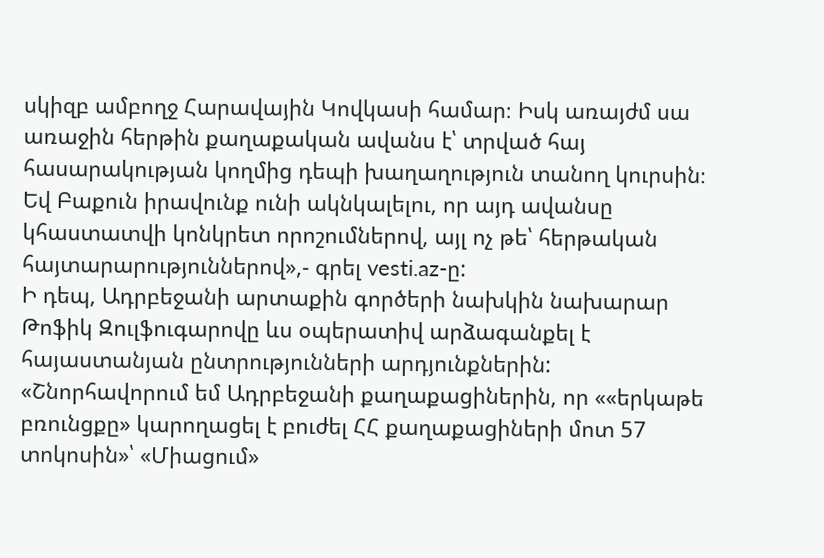սկիզբ ամբողջ Հարավային Կովկասի համար։ Իսկ առայժմ սա առաջին հերթին քաղաքական ավանս է՝ տրված հայ հասարակության կողմից դեպի խաղաղություն տանող կուրսին։ Եվ Բաքուն իրավունք ունի ակնկալելու, որ այդ ավանսը կհաստատվի կոնկրետ որոշումներով, այլ ոչ թե՝ հերթական հայտարարություններով»,- գրել vesti.az-ը:
Ի դեպ, Ադրբեջանի արտաքին գործերի նախկին նախարար Թոֆիկ Զուլֆուգարովը ևս օպերատիվ արձագանքել է հայաստանյան ընտրությունների արդյունքներին:
«Շնորհավորում եմ Ադրբեջանի քաղաքացիներին, որ ««երկաթե բռունցքը» կարողացել է բուժել ՀՀ քաղաքացիների մոտ 57 տոկոսին»՝ «Միացում»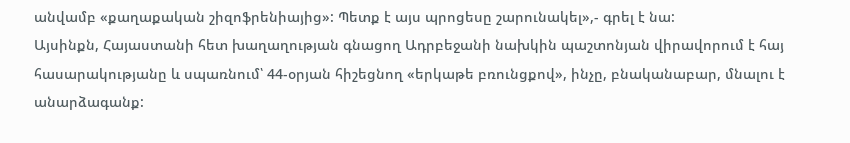անվամբ «քաղաքական շիզոֆրենիայից»: Պետք է այս պրոցեսը շարունակել»,- գրել է նա:
Այսինքն, Հայաստանի հետ խաղաղության գնացող Ադրբեջանի նախկին պաշտոնյան վիրավորում է հայ հասարակությանը և սպառնում՝ 44-օրյան հիշեցնող «երկաթե բռունցքով», ինչը, բնականաբար, մնալու է անարձագանք: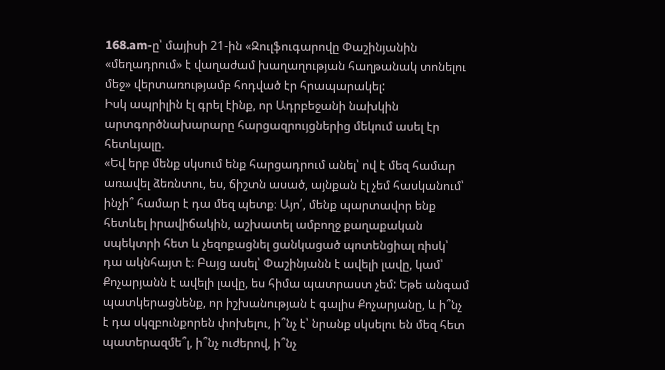168.am-ը՝ մայիսի 21-ին «Զուլֆուգարովը Փաշինյանին «մեղադրում» է վաղաժամ խաղաղության հաղթանակ տոնելու մեջ» վերտառությամբ հոդված էր հրապարակել:
Իսկ ապրիլին էլ գրել էինք, որ Ադրբեջանի նախկին արտգործնախարարը հարցազրույցներից մեկում ասել էր հետևյալը.
«Եվ երբ մենք սկսում ենք հարցադրում անել՝ ով է մեզ համար առավել ձեռնտու, ես, ճիշտն ասած, այնքան էլ չեմ հասկանում՝ ինչի՞ համար է դա մեզ պետք։ Այո՛, մենք պարտավոր ենք հետևել իրավիճակին, աշխատել ամբողջ քաղաքական սպեկտրի հետ և չեզոքացնել ցանկացած պոտենցիալ ռիսկ՝ դա ակնհայտ է։ Բայց ասել՝ Փաշինյանն է ավելի լավը, կամ՝ Քոչարյանն է ավելի լավը, ես հիմա պատրաստ չեմ: Եթե անգամ պատկերացնենք, որ իշխանության է գալիս Քոչարյանը, և ի՞նչ է դա սկզբունքորեն փոխելու, ի՞նչ է՝ նրանք սկսելու են մեզ հետ պատերազմե՞լ, ի՞նչ ուժերով, ի՞նչ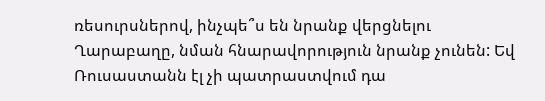ռեսուրսներով, ինչպե՞ս են նրանք վերցնելու Ղարաբաղը, նման հնարավորություն նրանք չունեն: Եվ Ռուսաստանն էլ չի պատրաստվում դա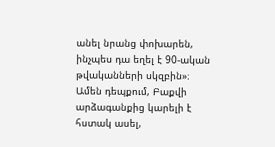անել նրանց փոխարեն, ինչպես դա եղել է 90-ական թվականների սկզբին»։
Ամեն դեպքում, Բաքվի արձագանքից կարելի է հստակ ասել,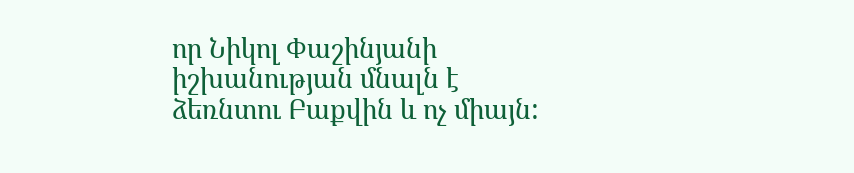որ Նիկոլ Փաշինյանի իշխանության մնալն է ձեռնտու Բաքվին և ոչ միայն: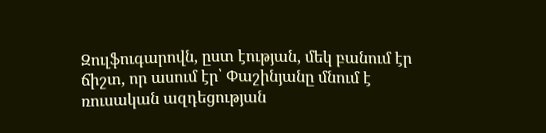Զուլֆուգարովն, ըստ էության, մեկ բանում էր ճիշտ, որ ասում էր՝ Փաշինյանը մնում է ռուսական ազդեցության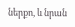ներքո, և նրան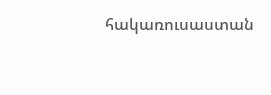հակառուսաստան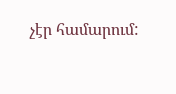չէր համարում: